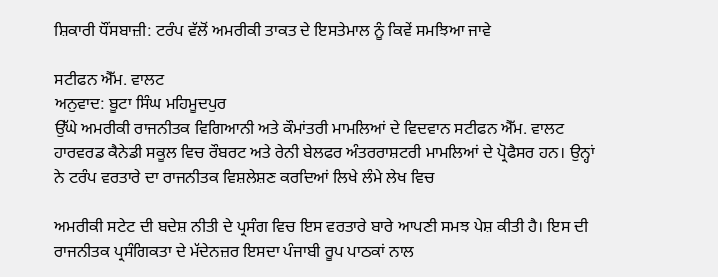ਸ਼ਿਕਾਰੀ ਧੌਂਸਬਾਜ਼ੀ: ਟਰੰਪ ਵੱਲੋਂ ਅਮਰੀਕੀ ਤਾਕਤ ਦੇ ਇਸਤੇਮਾਲ ਨੂੰ ਕਿਵੇਂ ਸਮਝਿਆ ਜਾਵੇ

ਸਟੀਫਨ ਐੱਮ. ਵਾਲਟ
ਅਨੁਵਾਦ: ਬੂਟਾ ਸਿੰਘ ਮਹਿਮੂਦਪੁਰ
ਉੱਘੇ ਅਮਰੀਕੀ ਰਾਜਨੀਤਕ ਵਿਗਿਆਨੀ ਅਤੇ ਕੌਮਾਂਤਰੀ ਮਾਮਲਿਆਂ ਦੇ ਵਿਦਵਾਨ ਸਟੀਫਨ ਐੱਮ. ਵਾਲਟ ਹਾਰਵਰਡ ਕੈਨੇਡੀ ਸਕੂਲ ਵਿਚ ਰੌਬਰਟ ਅਤੇ ਰੇਨੀ ਬੇਲਫਰ ਅੰਤਰਰਾਸ਼ਟਰੀ ਮਾਮਲਿਆਂ ਦੇ ਪ੍ਰੋਫੈਸਰ ਹਨ। ਉਨ੍ਹਾਂ ਨੇ ਟਰੰਪ ਵਰਤਾਰੇ ਦਾ ਰਾਜਨੀਤਕ ਵਿਸ਼ਲੇਸ਼ਣ ਕਰਦਿਆਂ ਲਿਖੇ ਲੰਮੇ ਲੇਖ ਵਿਚ

ਅਮਰੀਕੀ ਸਟੇਟ ਦੀ ਬਦੇਸ਼ ਨੀਤੀ ਦੇ ਪ੍ਰਸੰਗ ਵਿਚ ਇਸ ਵਰਤਾਰੇ ਬਾਰੇ ਆਪਣੀ ਸਮਝ ਪੇਸ਼ ਕੀਤੀ ਹੈ। ਇਸ ਦੀ ਰਾਜਨੀਤਕ ਪ੍ਰਸੰਗਿਕਤਾ ਦੇ ਮੱਦੇਨਜ਼ਰ ਇਸਦਾ ਪੰਜਾਬੀ ਰੂਪ ਪਾਠਕਾਂ ਨਾਲ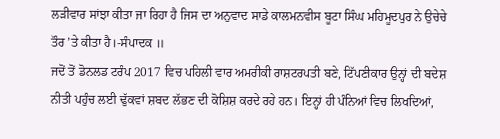ਲੜੀਵਾਰ ਸਾਂਝਾ ਕੀਤਾ ਜਾ ਰਿਹਾ ਹੈ ਜਿਸ ਦਾ ਅਨੁਵਾਦ ਸਾਡੇ ਕਾਲਮਨਵੀਸ ਬੂਟਾ ਸਿੰਘ ਮਹਿਮੂਦਪੁਰ ਨੇ ਉਚੇਚੇ ਤੌਰ ’ਤੇ ਕੀਤਾ ਹੈ।-ਸੰਪਾਦਕ ॥
ਜਦੋਂ ਤੋਂ ਡੋਨਲਡ ਟਰੰਪ 2017 ਵਿਚ ਪਹਿਲੀ ਵਾਰ ਅਮਰੀਕੀ ਰਾਸ਼ਟਰਪਤੀ ਬਣੇ, ਟਿੱਪਣੀਕਾਰ ਉਨ੍ਹਾਂ ਦੀ ਬਦੇਸ਼ ਨੀਤੀ ਪਹੁੰਚ ਲਈ ਢੁੱਕਵਾਂ ਸ਼ਬਦ ਲੱਭਣ ਦੀ ਕੋਸ਼ਿਸ਼ ਕਰਦੇ ਰਹੇ ਹਨ। ਇਨ੍ਹਾਂ ਹੀ ਪੰਨਿਆਂ ਵਿਚ ਲਿਖਦਿਆਂ,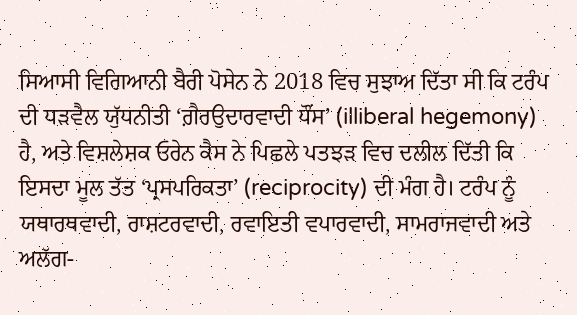ਸਿਆਸੀ ਵਿਗਿਆਨੀ ਬੈਰੀ ਪੋਸੇਨ ਨੇ 2018 ਵਿਚ ਸੁਝਾਅ ਦਿੱਤਾ ਸੀ ਕਿ ਟਰੰਪ ਦੀ ਧੜਵੈਲ ਯੁੱਧਨੀਤੀ ‘ਗ਼ੈਰਉਦਾਰਵਾਦੀ ਧੌਂਸ’ (illiberal hegemony) ਹੈ, ਅਤੇ ਵਿਸ਼ਲੇਸ਼ਕ ਓਰੇਨ ਕੈਸ ਨੇ ਪਿਛਲੇ ਪਤਝੜ ਵਿਚ ਦਲੀਲ ਦਿੱਤੀ ਕਿ ਇਸਦਾ ਮੂਲ ਤੱਤ ‘ਪ੍ਰਸਪਰਿਕਤਾ’ (reciprocity) ਦੀ ਮੰਗ ਹੈ। ਟਰੰਪ ਨੂੰ ਯਥਾਰਥਵਾਦੀ, ਰਾਸ਼ਟਰਵਾਦੀ, ਰਵਾਇਤੀ ਵਪਾਰਵਾਦੀ, ਸਾਮਰਾਜਵਾਦੀ ਅਤੇ ਅਲੱਗ-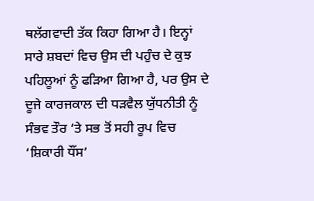ਥਲੱਗਵਾਦੀ ਤੱਕ ਕਿਹਾ ਗਿਆ ਹੈ। ਇਨ੍ਹਾਂ ਸਾਰੇ ਸ਼ਬਦਾਂ ਵਿਚ ਉਸ ਦੀ ਪਹੁੰਚ ਦੇ ਕੁਝ ਪਹਿਲੂਆਂ ਨੂੰ ਫੜਿਆ ਗਿਆ ਹੈ, ਪਰ ਉਸ ਦੇ ਦੂਜੇ ਕਾਰਜਕਾਲ ਦੀ ਧੜਵੈਲ ਯੁੱਧਨੀਤੀ ਨੂੰ ਸੰਭਵ ਤੌਰ ‘ਤੇ ਸਭ ਤੋਂ ਸਹੀ ਰੂਪ ਵਿਚ ‘ਸ਼ਿਕਾਰੀ ਧੌਂਸ’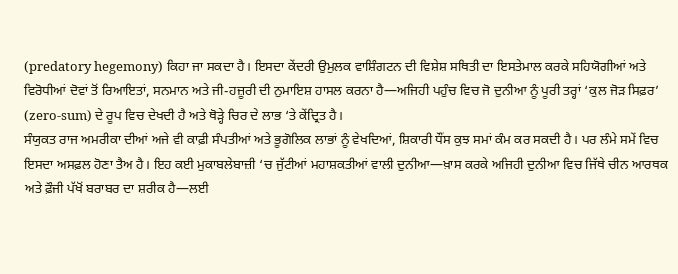(predatory hegemony) ਕਿਹਾ ਜਾ ਸਕਦਾ ਹੈ। ਇਸਦਾ ਕੇਂਦਰੀ ਉਮੁਲਕ ਵਾਸ਼ਿੰਗਟਨ ਦੀ ਵਿਸ਼ੇਸ਼ ਸਥਿਤੀ ਦਾ ਇਸਤੇਮਾਲ ਕਰਕੇ ਸਹਿਯੋਗੀਆਂ ਅਤੇ ਵਿਰੋਧੀਆਂ ਦੋਵਾਂ ਤੋਂ ਰਿਆਇਤਾਂ, ਸਨਮਾਨ ਅਤੇ ਜੀ-ਹਜ਼ੂਰੀ ਦੀ ਨੁਮਾਇਸ਼ ਹਾਸਲ ਕਰਨਾ ਹੈ—ਅਜਿਹੀ ਪਹੁੰਚ ਵਿਚ ਜੋ ਦੁਨੀਆ ਨੂੰ ਪੂਰੀ ਤਰ੍ਹਾਂ ‘ਕੁਲ ਜੋੜ ਸਿਫ਼ਰ’ (zero-sum) ਦੇ ਰੂਪ ਵਿਚ ਦੇਖਦੀ ਹੈ ਅਤੇ ਥੋੜ੍ਹੇ ਚਿਰ ਦੇ ਲਾਭ ‘ਤੇ ਕੇਂਦ੍ਰਿਤ ਹੈ।
ਸੰਯੁਕਤ ਰਾਜ ਅਮਰੀਕਾ ਦੀਆਂ ਅਜੇ ਵੀ ਕਾਫ਼ੀ ਸੰਪਤੀਆਂ ਅਤੇ ਭੂਗੋਲਿਕ ਲਾਭਾਂ ਨੂੰ ਵੇਖਦਿਆਂ, ਸ਼ਿਕਾਰੀ ਧੌਂਸ ਕੁਝ ਸਮਾਂ ਕੰਮ ਕਰ ਸਕਦੀ ਹੈ। ਪਰ ਲੰਮੇ ਸਮੇਂ ਵਿਚ ਇਸਦਾ ਅਸਫ਼ਲ ਹੋਣਾ ਤੈਅ ਹੈ। ਇਹ ਕਈ ਮੁਕਾਬਲੇਬਾਜ਼ੀ ‘ਚ ਜੁੱਟੀਆਂ ਮਹਾਸ਼ਕਤੀਆਂ ਵਾਲੀ ਦੁਨੀਆ—ਖ਼ਾਸ ਕਰਕੇ ਅਜਿਹੀ ਦੁਨੀਆ ਵਿਚ ਜਿੱਥੇ ਚੀਨ ਆਰਥਕ ਅਤੇ ਫ਼ੌਜੀ ਪੱਖੋਂ ਬਰਾਬਰ ਦਾ ਸ਼ਰੀਕ ਹੈ—ਲਈ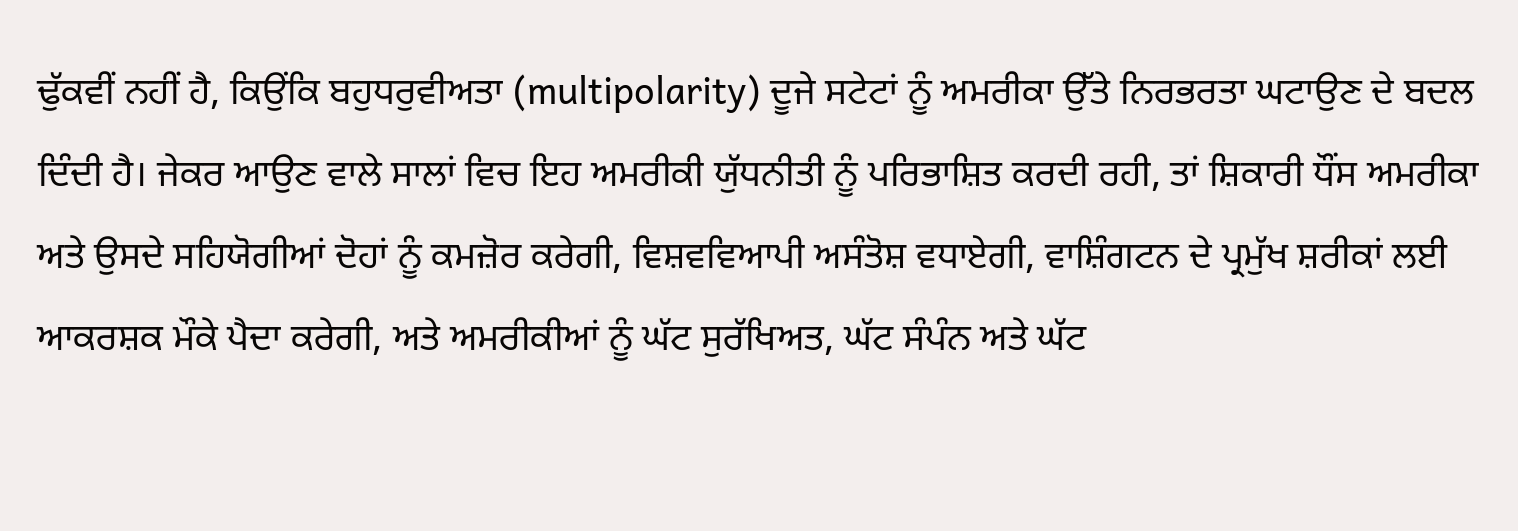ਢੁੱਕਵੀਂ ਨਹੀਂ ਹੈ, ਕਿਉਂਕਿ ਬਹੁਧਰੁਵੀਅਤਾ (multipolarity) ਦੂਜੇ ਸਟੇਟਾਂ ਨੂੰ ਅਮਰੀਕਾ ਉੱਤੇ ਨਿਰਭਰਤਾ ਘਟਾਉਣ ਦੇ ਬਦਲ ਦਿੰਦੀ ਹੈ। ਜੇਕਰ ਆਉਣ ਵਾਲੇ ਸਾਲਾਂ ਵਿਚ ਇਹ ਅਮਰੀਕੀ ਯੁੱਧਨੀਤੀ ਨੂੰ ਪਰਿਭਾਸ਼ਿਤ ਕਰਦੀ ਰਹੀ, ਤਾਂ ਸ਼ਿਕਾਰੀ ਧੌਂਸ ਅਮਰੀਕਾ ਅਤੇ ਉਸਦੇ ਸਹਿਯੋਗੀਆਂ ਦੋਹਾਂ ਨੂੰ ਕਮਜ਼ੋਰ ਕਰੇਗੀ, ਵਿਸ਼ਵਵਿਆਪੀ ਅਸੰਤੋਸ਼ ਵਧਾਏਗੀ, ਵਾਸ਼ਿੰਗਟਨ ਦੇ ਪ੍ਰਮੁੱਖ ਸ਼ਰੀਕਾਂ ਲਈ ਆਕਰਸ਼ਕ ਮੌਕੇ ਪੈਦਾ ਕਰੇਗੀ, ਅਤੇ ਅਮਰੀਕੀਆਂ ਨੂੰ ਘੱਟ ਸੁਰੱਖਿਅਤ, ਘੱਟ ਸੰਪੰਨ ਅਤੇ ਘੱਟ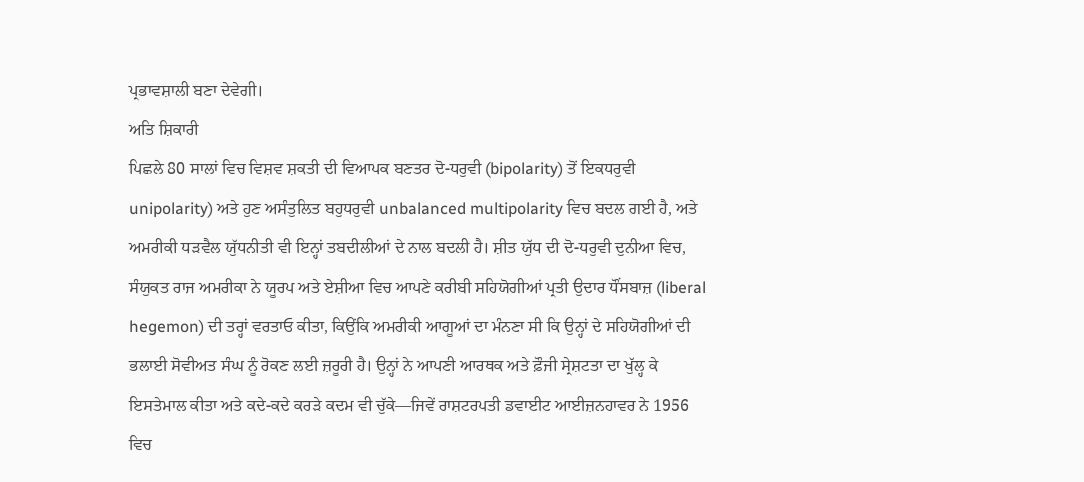ਪ੍ਰਭਾਵਸ਼ਾਲੀ ਬਣਾ ਦੇਵੇਗੀ।
ਅਤਿ ਸ਼ਿਕਾਰੀ
ਪਿਛਲੇ 80 ਸਾਲਾਂ ਵਿਚ ਵਿਸ਼ਵ ਸ਼ਕਤੀ ਦੀ ਵਿਆਪਕ ਬਣਤਰ ਦੋ-ਧਰੁਵੀ (bipolarity) ਤੋਂ ਇਕਧਰੁਵੀ unipolarity) ਅਤੇ ਹੁਣ ਅਸੰਤੁਲਿਤ ਬਹੁਧਰੁਵੀ unbalanced multipolarity ਵਿਚ ਬਦਲ ਗਈ ਹੈ, ਅਤੇ ਅਮਰੀਕੀ ਧੜਵੈਲ ਯੁੱਧਨੀਤੀ ਵੀ ਇਨ੍ਹਾਂ ਤਬਦੀਲੀਆਂ ਦੇ ਨਾਲ ਬਦਲੀ ਹੈ। ਸ਼ੀਤ ਯੁੱਧ ਦੀ ਦੋ-ਧਰੁਵੀ ਦੁਨੀਆ ਵਿਚ, ਸੰਯੁਕਤ ਰਾਜ ਅਮਰੀਕਾ ਨੇ ਯੂਰਪ ਅਤੇ ਏਸ਼ੀਆ ਵਿਚ ਆਪਣੇ ਕਰੀਬੀ ਸਹਿਯੋਗੀਆਂ ਪ੍ਰਤੀ ਉਦਾਰ ਧੌਂਸਬਾਜ਼ (liberal hegemon) ਦੀ ਤਰ੍ਹਾਂ ਵਰਤਾਓ ਕੀਤਾ, ਕਿਉਂਕਿ ਅਮਰੀਕੀ ਆਗੂਆਂ ਦਾ ਮੰਨਣਾ ਸੀ ਕਿ ਉਨ੍ਹਾਂ ਦੇ ਸਹਿਯੋਗੀਆਂ ਦੀ ਭਲਾਈ ਸੋਵੀਅਤ ਸੰਘ ਨੂੰ ਰੋਕਣ ਲਈ ਜ਼ਰੂਰੀ ਹੈ। ਉਨ੍ਹਾਂ ਨੇ ਆਪਣੀ ਆਰਥਕ ਅਤੇ ਫ਼ੌਜੀ ਸ੍ਰੇਸ਼ਟਤਾ ਦਾ ਖੁੱਲ੍ਹ ਕੇ ਇਸਤੇਮਾਲ ਕੀਤਾ ਅਤੇ ਕਦੇ-ਕਦੇ ਕਰੜੇ ਕਦਮ ਵੀ ਚੁੱਕੇ—ਜਿਵੇਂ ਰਾਸ਼ਟਰਪਤੀ ਡਵਾਈਟ ਆਈਜ਼ਨਹਾਵਰ ਨੇ 1956 ਵਿਚ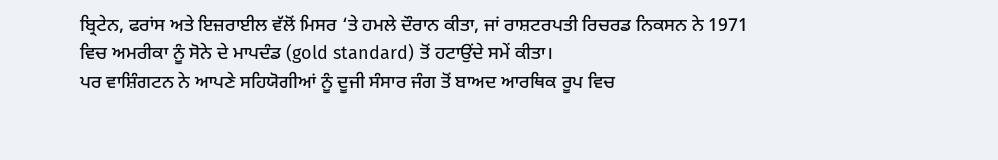ਬ੍ਰਿਟੇਨ, ਫਰਾਂਸ ਅਤੇ ਇਜ਼ਰਾਈਲ ਵੱਲੋਂ ਮਿਸਰ ‘ਤੇ ਹਮਲੇ ਦੌਰਾਨ ਕੀਤਾ, ਜਾਂ ਰਾਸ਼ਟਰਪਤੀ ਰਿਚਰਡ ਨਿਕਸਨ ਨੇ 1971 ਵਿਚ ਅਮਰੀਕਾ ਨੂੰ ਸੋਨੇ ਦੇ ਮਾਪਦੰਡ (gold standard) ਤੋਂ ਹਟਾਉਂਦੇ ਸਮੇਂ ਕੀਤਾ।
ਪਰ ਵਾਸ਼ਿੰਗਟਨ ਨੇ ਆਪਣੇ ਸਹਿਯੋਗੀਆਂ ਨੂੰ ਦੂਜੀ ਸੰਸਾਰ ਜੰਗ ਤੋਂ ਬਾਅਦ ਆਰਥਿਕ ਰੂਪ ਵਿਚ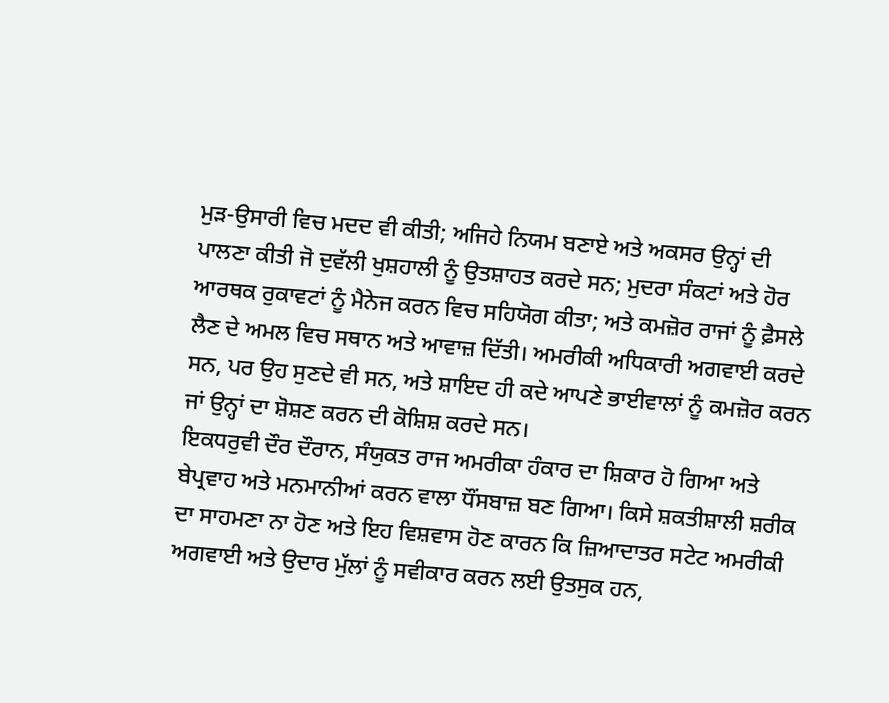ਮੁੜ-ਉਸਾਰੀ ਵਿਚ ਮਦਦ ਵੀ ਕੀਤੀ; ਅਜਿਹੇ ਨਿਯਮ ਬਣਾਏ ਅਤੇ ਅਕਸਰ ਉਨ੍ਹਾਂ ਦੀ ਪਾਲਣਾ ਕੀਤੀ ਜੋ ਦੁਵੱਲੀ ਖੁਸ਼ਹਾਲੀ ਨੂੰ ਉਤਸ਼ਾਹਤ ਕਰਦੇ ਸਨ; ਮੁਦਰਾ ਸੰਕਟਾਂ ਅਤੇ ਹੋਰ ਆਰਥਕ ਰੁਕਾਵਟਾਂ ਨੂੰ ਮੈਨੇਜ ਕਰਨ ਵਿਚ ਸਹਿਯੋਗ ਕੀਤਾ; ਅਤੇ ਕਮਜ਼ੋਰ ਰਾਜਾਂ ਨੂੰ ਫ਼ੈਸਲੇ ਲੈਣ ਦੇ ਅਮਲ ਵਿਚ ਸਥਾਨ ਅਤੇ ਆਵਾਜ਼ ਦਿੱਤੀ। ਅਮਰੀਕੀ ਅਧਿਕਾਰੀ ਅਗਵਾਈ ਕਰਦੇ ਸਨ, ਪਰ ਉਹ ਸੁਣਦੇ ਵੀ ਸਨ, ਅਤੇ ਸ਼ਾਇਦ ਹੀ ਕਦੇ ਆਪਣੇ ਭਾਈਵਾਲਾਂ ਨੂੰ ਕਮਜ਼ੋਰ ਕਰਨ ਜਾਂ ਉਨ੍ਹਾਂ ਦਾ ਸ਼ੋਸ਼ਣ ਕਰਨ ਦੀ ਕੋਸ਼ਿਸ਼ ਕਰਦੇ ਸਨ।
ਇਕਧਰੁਵੀ ਦੌਰ ਦੌਰਾਨ, ਸੰਯੁਕਤ ਰਾਜ ਅਮਰੀਕਾ ਹੰਕਾਰ ਦਾ ਸ਼ਿਕਾਰ ਹੋ ਗਿਆ ਅਤੇ ਬੇਪ੍ਰਵਾਹ ਅਤੇ ਮਨਮਾਨੀਆਂ ਕਰਨ ਵਾਲਾ ਧੌਂਸਬਾਜ਼ ਬਣ ਗਿਆ। ਕਿਸੇ ਸ਼ਕਤੀਸ਼ਾਲੀ ਸ਼ਰੀਕ ਦਾ ਸਾਹਮਣਾ ਨਾ ਹੋਣ ਅਤੇ ਇਹ ਵਿਸ਼ਵਾਸ ਹੋਣ ਕਾਰਨ ਕਿ ਜ਼ਿਆਦਾਤਰ ਸਟੇਟ ਅਮਰੀਕੀ ਅਗਵਾਈ ਅਤੇ ਉਦਾਰ ਮੁੱਲਾਂ ਨੂੰ ਸਵੀਕਾਰ ਕਰਨ ਲਈ ਉਤਸੁਕ ਹਨ,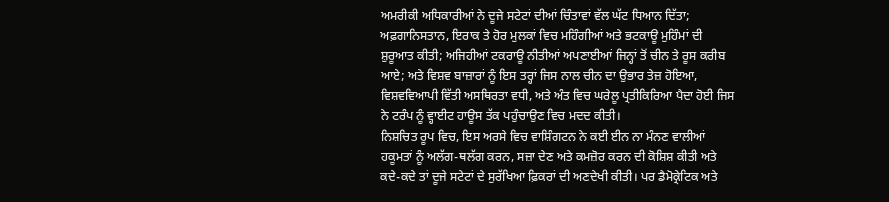ਅਮਰੀਕੀ ਅਧਿਕਾਰੀਆਂ ਨੇ ਦੂਜੇ ਸਟੇਟਾਂ ਦੀਆਂ ਚਿੰਤਾਵਾਂ ਵੱਲ ਘੱਟ ਧਿਆਨ ਦਿੱਤਾ; ਅਫ਼ਗਾਨਿਸਤਾਨ, ਇਰਾਕ ਤੇ ਹੋਰ ਮੁਲਕਾਂ ਵਿਚ ਮਹਿੰਗੀਆਂ ਅਤੇ ਭਟਕਾਊ ਮੁਹਿੰਮਾਂ ਦੀ ਸ਼ੁਰੂਆਤ ਕੀਤੀ; ਅਜਿਹੀਆਂ ਟਕਰਾਊ ਨੀਤੀਆਂ ਅਪਣਾਈਆਂ ਜਿਨ੍ਹਾਂ ਤੋਂ ਚੀਨ ਤੇ ਰੂਸ ਕਰੀਬ ਆਏ; ਅਤੇ ਵਿਸ਼ਵ ਬਾਜ਼ਾਰਾਂ ਨੂੰ ਇਸ ਤਰ੍ਹਾਂ ਜਿਸ ਨਾਲ ਚੀਨ ਦਾ ਉਭਾਰ ਤੇਜ਼ ਹੋਇਆ, ਵਿਸ਼ਵਵਿਆਪੀ ਵਿੱਤੀ ਅਸਥਿਰਤਾ ਵਧੀ, ਅਤੇ ਅੰਤ ਵਿਚ ਘਰੇਲੂ ਪ੍ਰਤੀਕਿਰਿਆ ਪੈਦਾ ਹੋਈ ਜਿਸ ਨੇ ਟਰੰਪ ਨੂੰ ਵ੍ਹਾਈਟ ਹਾਊਸ ਤੱਕ ਪਹੁੰਚਾਉਣ ਵਿਚ ਮਦਦ ਕੀਤੀ।
ਨਿਸ਼ਚਿਤ ਰੂਪ ਵਿਚ, ਇਸ ਅਰਸੇ ਵਿਚ ਵਾਸ਼ਿੰਗਟਨ ਨੇ ਕਈ ਈਨ ਨਾ ਮੰਨਣ ਵਾਲੀਆਂ ਹਕੂਮਤਾਂ ਨੂੰ ਅਲੱਗ-ਥਲੱਗ ਕਰਨ, ਸਜ਼ਾ ਦੇਣ ਅਤੇ ਕਮਜ਼ੋਰ ਕਰਨ ਦੀ ਕੋਸ਼ਿਸ਼ ਕੀਤੀ ਅਤੇ ਕਦੇ-ਕਦੇ ਤਾਂ ਦੂਜੇ ਸਟੇਟਾਂ ਦੇ ਸੁਰੱਖਿਆ ਫ਼ਿਕਰਾਂ ਦੀ ਅਣਦੇਖੀ ਕੀਤੀ। ਪਰ ਡੈਮੋਕ੍ਰੇਟਿਕ ਅਤੇ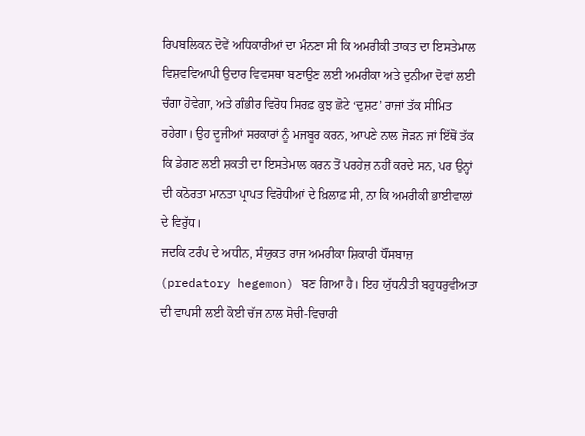ਰਿਪਬਲਿਕਨ ਦੋਵੇਂ ਅਧਿਕਾਰੀਆਂ ਦਾ ਮੰਨਣਾ ਸੀ ਕਿ ਅਮਰੀਕੀ ਤਾਕਤ ਦਾ ਇਸਤੇਮਾਲ ਵਿਸ਼ਵਵਿਆਪੀ ਉਦਾਰ ਵਿਵਸਥਾ ਬਣਾਉਣ ਲਈ ਅਮਰੀਕਾ ਅਤੇ ਦੁਨੀਆ ਦੋਵਾਂ ਲਈ ਚੰਗਾ ਹੋਵੇਗਾ, ਅਤੇ ਗੰਭੀਰ ਵਿਰੋਧ ਸਿਰਫ਼ ਕੁਝ ਛੋਟੇ ‘ਦੁਸ਼ਟ’ ਰਾਜਾਂ ਤੱਕ ਸੀਮਿਤ ਰਹੇਗਾ। ਉਹ ਦੂਜੀਆਂ ਸਰਕਾਰਾਂ ਨੂੰ ਮਜਬੂਰ ਕਰਨ, ਆਪਣੇ ਨਾਲ ਜੋੜਨ ਜਾਂ ਇੱਥੋਂ ਤੱਕ ਕਿ ਡੇਗਣ ਲਈ ਸ਼ਕਤੀ ਦਾ ਇਸਤੇਮਾਲ ਕਰਨ ਤੋਂ ਪਰਹੇਜ਼ ਨਹੀਂ ਕਰਦੇ ਸਨ, ਪਰ ਉਨ੍ਹਾਂ ਦੀ ਕਠੋਰਤਾ ਮਾਨਤਾ ਪ੍ਰਾਪਤ ਵਿਰੋਧੀਆਂ ਦੇ ਖ਼ਿਲਾਫ਼ ਸੀ, ਨਾ ਕਿ ਅਮਰੀਕੀ ਭਾਈਵਾਲਾਂ ਦੇ ਵਿਰੁੱਧ।
ਜਦਕਿ ਟਰੰਪ ਦੇ ਅਧੀਨ, ਸੰਯੁਕਤ ਰਾਜ ਅਮਰੀਕਾ ਸ਼ਿਕਾਰੀ ਧੌਂਸਬਾਜ਼ (predatory hegemon) ਬਣ ਗਿਆ ਹੈ। ਇਹ ਯੁੱਧਨੀਤੀ ਬਹੁਧਰੁਵੀਅਤਾ ਦੀ ਵਾਪਸੀ ਲਈ ਕੋਈ ਚੱਜ ਨਾਲ ਸੋਚੀ-ਵਿਚਾਰੀ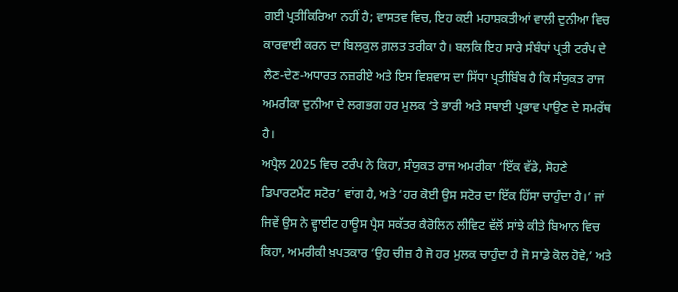ਗਈ ਪ੍ਰਤੀਕਿਰਿਆ ਨਹੀਂ ਹੈ; ਵਾਸਤਵ ਵਿਚ, ਇਹ ਕਈ ਮਹਾਸ਼ਕਤੀਆਂ ਵਾਲੀ ਦੁਨੀਆ ਵਿਚ ਕਾਰਵਾਈ ਕਰਨ ਦਾ ਬਿਲਕੁਲ ਗ਼ਲਤ ਤਰੀਕਾ ਹੈ। ਬਲਕਿ ਇਹ ਸਾਰੇ ਸੰਬੰਧਾਂ ਪ੍ਰਤੀ ਟਰੰਪ ਦੇ ਲੈਣ-ਦੇਣ-ਅਧਾਰਤ ਨਜ਼ਰੀਏ ਅਤੇ ਇਸ ਵਿਸ਼ਵਾਸ ਦਾ ਸਿੱਧਾ ਪ੍ਰਤੀਬਿੰਬ ਹੈ ਕਿ ਸੰਯੁਕਤ ਰਾਜ ਅਮਰੀਕਾ ਦੁਨੀਆ ਦੇ ਲਗਭਗ ਹਰ ਮੁਲਕ ‘ਤੇ ਭਾਰੀ ਅਤੇ ਸਥਾਈ ਪ੍ਰਭਾਵ ਪਾਉਣ ਦੇ ਸਮਰੱਥ ਹੈ।
ਅਪ੍ਰੈਲ 2025 ਵਿਚ ਟਰੰਪ ਨੇ ਕਿਹਾ, ਸੰਯੁਕਤ ਰਾਜ ਅਮਰੀਕਾ ‘ਇੱਕ ਵੱਡੇ, ਸੋਹਣੇ ਡਿਪਾਰਟਮੈਂਟ ਸਟੋਰ’ ਵਾਂਗ ਹੈ, ਅਤੇ ‘ਹਰ ਕੋਈ ਉਸ ਸਟੋਰ ਦਾ ਇੱਕ ਹਿੱਸਾ ਚਾਹੁੰਦਾ ਹੈ।’ ਜਾਂ ਜਿਵੇਂ ਉਸ ਨੇ ਵ੍ਹਾਈਟ ਹਾਊਸ ਪ੍ਰੈਸ ਸਕੱਤਰ ਕੈਰੋਲਿਨ ਲੀਵਿਟ ਵੱਲੋਂ ਸਾਂਝੇ ਕੀਤੇ ਬਿਆਨ ਵਿਚ ਕਿਹਾ, ਅਮਰੀਕੀ ਖ਼ਪਤਕਾਰ ‘ਉਹ ਚੀਜ਼ ਹੈ ਜੋ ਹਰ ਮੁਲਕ ਚਾਹੁੰਦਾ ਹੈ ਜੋ ਸਾਡੇ ਕੋਲ ਹੋਵੇ,’ ਅਤੇ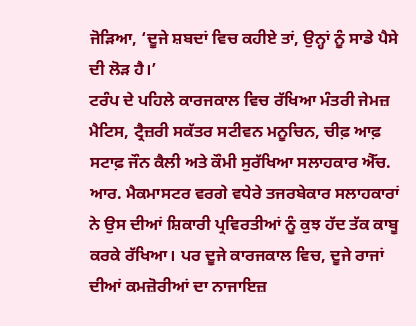ਜੋੜਿਆ, ‘ਦੂਜੇ ਸ਼ਬਦਾਂ ਵਿਚ ਕਹੀਏ ਤਾਂ, ਉਨ੍ਹਾਂ ਨੂੰ ਸਾਡੇ ਪੈਸੇ ਦੀ ਲੋੜ ਹੈ।’
ਟਰੰਪ ਦੇ ਪਹਿਲੇ ਕਾਰਜਕਾਲ ਵਿਚ ਰੱਖਿਆ ਮੰਤਰੀ ਜੇਮਜ਼ ਮੈਟਿਸ, ਟ੍ਰੈਜ਼ਰੀ ਸਕੱਤਰ ਸਟੀਵਨ ਮਨੂਚਿਨ, ਚੀਫ਼ ਆਫ਼ ਸਟਾਫ਼ ਜੌਨ ਕੈਲੀ ਅਤੇ ਕੌਮੀ ਸੁਰੱਖਿਆ ਸਲਾਹਕਾਰ ਐੱਚ. ਆਰ. ਮੈਕਮਾਸਟਰ ਵਰਗੇ ਵਧੇਰੇ ਤਜਰਬੇਕਾਰ ਸਲਾਹਕਾਰਾਂ ਨੇ ਉਸ ਦੀਆਂ ਸ਼ਿਕਾਰੀ ਪ੍ਰਵਿਰਤੀਆਂ ਨੂੰ ਕੁਝ ਹੱਦ ਤੱਕ ਕਾਬੂ ਕਰਕੇ ਰੱਖਿਆ। ਪਰ ਦੂਜੇ ਕਾਰਜਕਾਲ ਵਿਚ, ਦੂਜੇ ਰਾਜਾਂ ਦੀਆਂ ਕਮਜ਼ੋਰੀਆਂ ਦਾ ਨਾਜਾਇਜ਼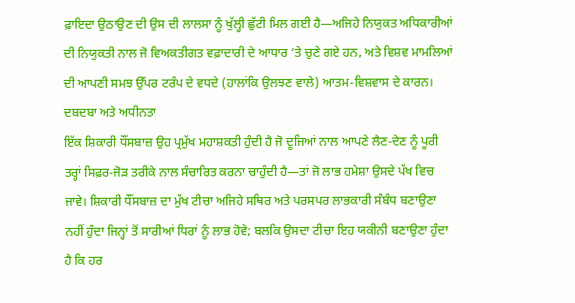ਫ਼ਾਇਦਾ ਉਠਾਉਣ ਦੀ ਉਸ ਦੀ ਲਾਲਸਾ ਨੂੰ ਖੁੱਲ੍ਹੀ ਛੁੱਟੀ ਮਿਲ ਗਈ ਹੈ—ਅਜਿਹੇ ਨਿਯੁਕਤ ਅਧਿਕਾਰੀਆਂ ਦੀ ਨਿਯੁਕਤੀ ਨਾਲ ਜੋ ਵਿਅਕਤੀਗਤ ਵਫ਼ਾਦਾਰੀ ਦੇ ਆਧਾਰ ‘ਤੇ ਚੁਣੇ ਗਏ ਹਨ, ਅਤੇ ਵਿਸ਼ਵ ਮਾਮਲਿਆਂ ਦੀ ਆਪਣੀ ਸਮਝ ਉੱਪਰ ਟਰੰਪ ਦੇ ਵਧਦੇ (ਹਾਲਾਂਕਿ ਉਲਝਣ ਵਾਲੇ) ਆਤਮ-ਵਿਸ਼ਵਾਸ ਦੇ ਕਾਰਨ।
ਦਬਦਬਾ ਅਤੇ ਅਧੀਨਤਾ
ਇੱਕ ਸ਼ਿਕਾਰੀ ਧੌਂਸਬਾਜ਼ ਉਹ ਪ੍ਰਮੁੱਖ ਮਹਾਸ਼ਕਤੀ ਹੁੰਦੀ ਹੈ ਜੋ ਦੂਜਿਆਂ ਨਾਲ ਆਪਣੇ ਲੈਣ-ਦੇਣ ਨੂੰ ਪੂਰੀ ਤਰ੍ਹਾਂ ਸਿਫ਼ਰ-ਜੋੜ ਤਰੀਕੇ ਨਾਲ ਸੰਚਾਰਿਤ ਕਰਨਾ ਚਾਹੁੰਦੀ ਹੈ—ਤਾਂ ਜੋ ਲਾਭ ਹਮੇਸ਼ਾ ਉਸਦੇ ਪੱਖ ਵਿਚ ਜਾਵੇ। ਸ਼ਿਕਾਰੀ ਧੌਂਸਬਾਜ਼ ਦਾ ਮੁੱਖ ਟੀਚਾ ਅਜਿਹੇ ਸਥਿਰ ਅਤੇ ਪਰਸਪਰ ਲਾਭਕਾਰੀ ਸੰਬੰਧ ਬਣਾਉਣਾ ਨਹੀਂ ਹੁੰਦਾ ਜਿਨ੍ਹਾਂ ਤੋਂ ਸਾਰੀਆਂ ਧਿਰਾਂ ਨੂੰ ਲਾਭ ਹੋਵੇ; ਬਲਕਿ ਉਸਦਾ ਟੀਚਾ ਇਹ ਯਕੀਨੀ ਬਣਾਉਣਾ ਹੁੰਦਾ ਹੈ ਕਿ ਹਰ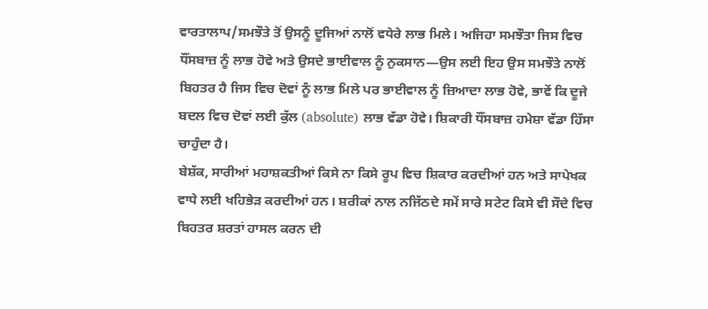ਵਾਰਤਾਲਾਪ/ਸਮਝੌਤੇ ਤੋਂ ਉਸਨੂੰ ਦੂਜਿਆਂ ਨਾਲੋਂ ਵਧੇਰੇ ਲਾਭ ਮਿਲੇ। ਅਜਿਹਾ ਸਮਝੌਤਾ ਜਿਸ ਵਿਚ ਧੌਂਸਬਾਜ਼ ਨੂੰ ਲਾਭ ਹੋਵੇ ਅਤੇ ਉਸਦੇ ਭਾਈਵਾਲ ਨੂੰ ਨੁਕਸਾਨ—ਉਸ ਲਈ ਇਹ ਉਸ ਸਮਝੌਤੇ ਨਾਲੋਂ ਬਿਹਤਰ ਹੈ ਜਿਸ ਵਿਚ ਦੋਵਾਂ ਨੂੰ ਲਾਭ ਮਿਲੇ ਪਰ ਭਾਈਵਾਲ ਨੂੰ ਜ਼ਿਆਦਾ ਲਾਭ ਹੋਵੇ, ਭਾਵੇਂ ਕਿ ਦੂਜੇ ਬਦਲ ਵਿਚ ਦੋਵਾਂ ਲਈ ਕੁੱਲ (absolute) ਲਾਭ ਵੱਡਾ ਹੋਵੇ। ਸ਼ਿਕਾਰੀ ਧੌਂਸਬਾਜ਼ ਹਮੇਸ਼ਾ ਵੱਡਾ ਹਿੱਸਾ ਚਾਹੁੰਦਾ ਹੈ।
ਬੇਸ਼ੱਕ, ਸਾਰੀਆਂ ਮਹਾਸ਼ਕਤੀਆਂ ਕਿਸੇ ਨਾ ਕਿਸੇ ਰੂਪ ਵਿਚ ਸ਼ਿਕਾਰ ਕਰਦੀਆਂ ਹਨ ਅਤੇ ਸਾਪੇਖਕ ਵਾਧੇ ਲਈ ਖਹਿਭੇੜ ਕਰਦੀਆਂ ਹਨ। ਸ਼ਰੀਕਾਂ ਨਾਲ ਨਜਿੱਠਦੇ ਸਮੇਂ ਸਾਰੇ ਸਟੇਟ ਕਿਸੇ ਵੀ ਸੌਦੇ ਵਿਚ ਬਿਹਤਰ ਸ਼ਰਤਾਂ ਹਾਸਲ ਕਰਨ ਦੀ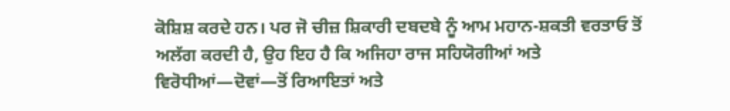ਕੋਸ਼ਿਸ਼ ਕਰਦੇ ਹਨ। ਪਰ ਜੋ ਚੀਜ਼ ਸ਼ਿਕਾਰੀ ਦਬਦਬੇ ਨੂੰ ਆਮ ਮਹਾਨ-ਸ਼ਕਤੀ ਵਰਤਾਓ ਤੋਂ ਅਲੱਗ ਕਰਦੀ ਹੈ, ਉਹ ਇਹ ਹੈ ਕਿ ਅਜਿਹਾ ਰਾਜ ਸਹਿਯੋਗੀਆਂ ਅਤੇ ਵਿਰੋਧੀਆਂ—ਦੋਵਾਂ—ਤੋਂ ਰਿਆਇਤਾਂ ਅਤੇ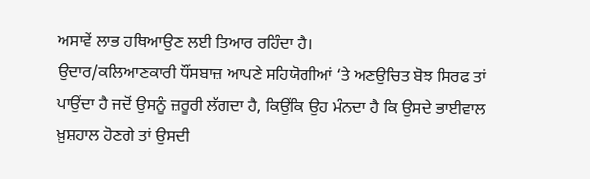ਅਸਾਵੇਂ ਲਾਭ ਹਥਿਆਉਣ ਲਈ ਤਿਆਰ ਰਹਿੰਦਾ ਹੈ।
ਉਦਾਰ/ਕਲਿਆਣਕਾਰੀ ਧੌਂਸਬਾਜ਼ ਆਪਣੇ ਸਹਿਯੋਗੀਆਂ ‘ਤੇ ਅਣਉਚਿਤ ਬੋਝ ਸਿਰਫ ਤਾਂ ਪਾਉਂਦਾ ਹੈ ਜਦੋਂ ਉਸਨੂੰ ਜ਼ਰੂਰੀ ਲੱਗਦਾ ਹੈ, ਕਿਉਂਕਿ ਉਹ ਮੰਨਦਾ ਹੈ ਕਿ ਉਸਦੇ ਭਾਈਵਾਲ ਖ਼ੁਸ਼ਹਾਲ ਹੋਣਗੇ ਤਾਂ ਉਸਦੀ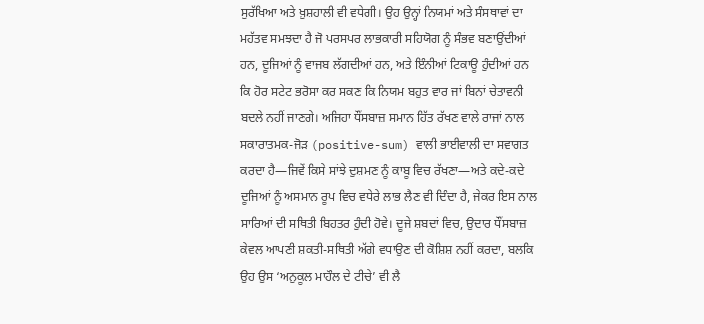ਸੁਰੱਖਿਆ ਅਤੇ ਖ਼ੁਸ਼ਹਾਲੀ ਵੀ ਵਧੇਗੀ। ਉਹ ਉਨ੍ਹਾਂ ਨਿਯਮਾਂ ਅਤੇ ਸੰਸਥਾਵਾਂ ਦਾ ਮਹੱਤਵ ਸਮਝਦਾ ਹੈ ਜੋ ਪਰਸਪਰ ਲਾਭਕਾਰੀ ਸਹਿਯੋਗ ਨੂੰ ਸੰਭਵ ਬਣਾਉਂਦੀਆਂ ਹਨ, ਦੂਜਿਆਂ ਨੂੰ ਵਾਜਬ ਲੱਗਦੀਆਂ ਹਨ, ਅਤੇ ਇੰਨੀਆਂ ਟਿਕਾਊ ਹੁੰਦੀਆਂ ਹਨ ਕਿ ਹੋਰ ਸਟੇਟ ਭਰੋਸਾ ਕਰ ਸਕਣ ਕਿ ਨਿਯਮ ਬਹੁਤ ਵਾਰ ਜਾਂ ਬਿਨਾਂ ਚੇਤਾਵਨੀ ਬਦਲੇ ਨਹੀਂ ਜਾਣਗੇ। ਅਜਿਹਾ ਧੌਂਸਬਾਜ਼ ਸਮਾਨ ਹਿੱਤ ਰੱਖਣ ਵਾਲੇ ਰਾਜਾਂ ਨਾਲ ਸਕਾਰਾਤਮਕ-ਜੋੜ (positive-sum) ਵਾਲੀ ਭਾਈਵਾਲੀ ਦਾ ਸਵਾਗਤ ਕਰਦਾ ਹੈ—ਜਿਵੇਂ ਕਿਸੇ ਸਾਂਝੇ ਦੁਸ਼ਮਣ ਨੂੰ ਕਾਬੂ ਵਿਚ ਰੱਖਣਾ—ਅਤੇ ਕਦੇ-ਕਦੇ ਦੂਜਿਆਂ ਨੂੰ ਅਸਮਾਨ ਰੂਪ ਵਿਚ ਵਧੇਰੇ ਲਾਭ ਲੈਣ ਵੀ ਦਿੰਦਾ ਹੈ, ਜੇਕਰ ਇਸ ਨਾਲ ਸਾਰਿਆਂ ਦੀ ਸਥਿਤੀ ਬਿਹਤਰ ਹੁੰਦੀ ਹੋਵੇ। ਦੂਜੇ ਸ਼ਬਦਾਂ ਵਿਚ, ਉਦਾਰ ਧੌਂਸਬਾਜ਼ ਕੇਵਲ ਆਪਣੀ ਸ਼ਕਤੀ-ਸਥਿਤੀ ਅੱਗੇ ਵਧਾਉਣ ਦੀ ਕੋਸ਼ਿਸ਼ ਨਹੀਂ ਕਰਦਾ, ਬਲਕਿ ਉਹ ਉਸ ‘ਅਨੁਕੂਲ ਮਾਹੌਲ ਦੇ ਟੀਚੇ’ ਵੀ ਲੈ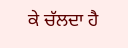ਕੇ ਚੱਲਦਾ ਹੈ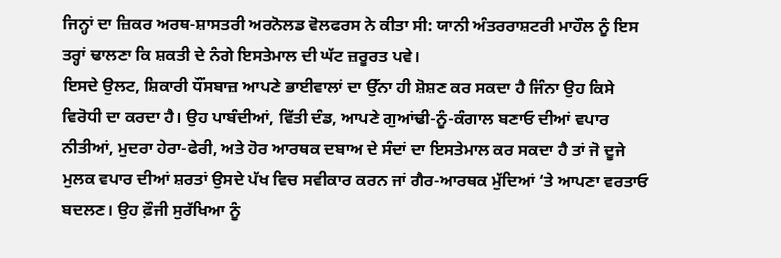ਜਿਨ੍ਹਾਂ ਦਾ ਜ਼ਿਕਰ ਅਰਥ-ਸ਼ਾਸਤਰੀ ਅਰਨੋਲਡ ਵੋਲਫਰਸ ਨੇ ਕੀਤਾ ਸੀ: ਯਾਨੀ ਅੰਤਰਰਾਸ਼ਟਰੀ ਮਾਹੌਲ ਨੂੰ ਇਸ ਤਰ੍ਹਾਂ ਢਾਲਣਾ ਕਿ ਸ਼ਕਤੀ ਦੇ ਨੰਗੇ ਇਸਤੇਮਾਲ ਦੀ ਘੱਟ ਜ਼ਰੂਰਤ ਪਵੇ।
ਇਸਦੇ ਉਲਟ, ਸ਼ਿਕਾਰੀ ਧੌਂਸਬਾਜ਼ ਆਪਣੇ ਭਾਈਵਾਲਾਂ ਦਾ ਉੱਨਾ ਹੀ ਸ਼ੋਸ਼ਣ ਕਰ ਸਕਦਾ ਹੈ ਜਿੰਨਾ ਉਹ ਕਿਸੇ ਵਿਰੋਧੀ ਦਾ ਕਰਦਾ ਹੈ। ਉਹ ਪਾਬੰਦੀਆਂ, ਵਿੱਤੀ ਦੰਡ, ਆਪਣੇ ਗੁਆਂਢੀ-ਨੂੰ-ਕੰਗਾਲ ਬਣਾਓ ਦੀਆਂ ਵਪਾਰ ਨੀਤੀਆਂ, ਮੁਦਰਾ ਹੇਰਾ-ਫੇਰੀ, ਅਤੇ ਹੋਰ ਆਰਥਕ ਦਬਾਅ ਦੇ ਸੰਦਾਂ ਦਾ ਇਸਤੇਮਾਲ ਕਰ ਸਕਦਾ ਹੈ ਤਾਂ ਜੋ ਦੂਜੇ ਮੁਲਕ ਵਪਾਰ ਦੀਆਂ ਸ਼ਰਤਾਂ ਉਸਦੇ ਪੱਖ ਵਿਚ ਸਵੀਕਾਰ ਕਰਨ ਜਾਂ ਗੈਰ-ਆਰਥਕ ਮੁੱਦਿਆਂ ‘ਤੇ ਆਪਣਾ ਵਰਤਾਓ ਬਦਲਣ। ਉਹ ਫ਼ੌਜੀ ਸੁਰੱਖਿਆ ਨੂੰ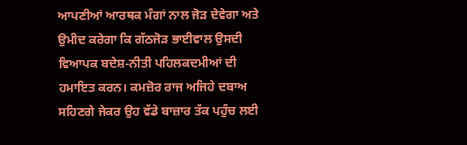ਆਪਣੀਆਂ ਆਰਥਕ ਮੰਗਾਂ ਨਾਲ ਜੋੜ ਦੇਵੇਗਾ ਅਤੇ ਉਮੀਦ ਕਰੇਗਾ ਕਿ ਗੱਠਜੋੜ ਭਾਈਵਾਲ ਉਸਦੀ ਵਿਆਪਕ ਬਦੇਸ਼-ਨੀਤੀ ਪਹਿਲਕਦਮੀਆਂ ਦੀ ਹਮਾਇਤ ਕਰਨ। ਕਮਜ਼ੋਰ ਰਾਜ ਅਜਿਹੇ ਦਬਾਅ ਸਹਿਣਗੇ ਜੇਕਰ ਉਹ ਵੱਡੇ ਬਾਜ਼ਾਰ ਤੱਕ ਪਹੁੰਚ ਲਈ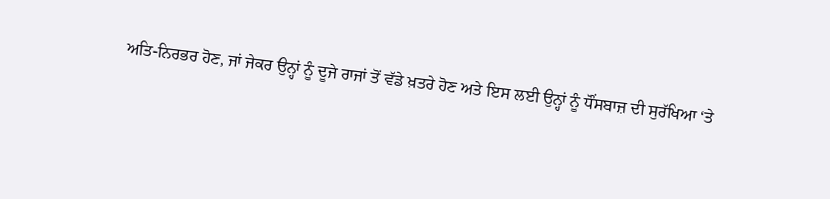ਅਤਿ-ਨਿਰਭਰ ਹੋਣ, ਜਾਂ ਜੇਕਰ ਉਨ੍ਹਾਂ ਨੂੰ ਦੂਜੇ ਰਾਜਾਂ ਤੋਂ ਵੱਡੇ ਖ਼ਤਰੇ ਹੋਣ ਅਤੇ ਇਸ ਲਈ ਉਨ੍ਹਾਂ ਨੂੰ ਧੌਂਸਬਾਜ਼ ਦੀ ਸੁਰੱਖਿਆ ‘ਤੇ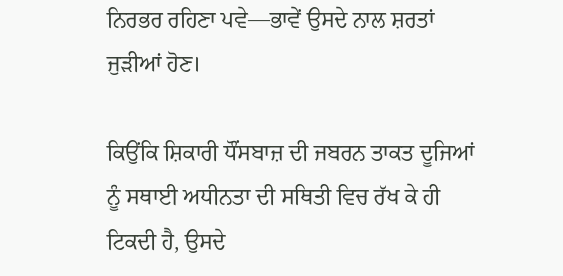ਨਿਰਭਰ ਰਹਿਣਾ ਪਵੇ—ਭਾਵੇਂ ਉਸਦੇ ਨਾਲ ਸ਼ਰਤਾਂ ਜੁੜੀਆਂ ਹੋਣ।

ਕਿਉਂਕਿ ਸ਼ਿਕਾਰੀ ਧੌਂਸਬਾਜ਼ ਦੀ ਜਬਰਨ ਤਾਕਤ ਦੂਜਿਆਂ ਨੂੰ ਸਥਾਈ ਅਧੀਨਤਾ ਦੀ ਸਥਿਤੀ ਵਿਚ ਰੱਖ ਕੇ ਹੀ ਟਿਕਦੀ ਹੈ, ਉਸਦੇ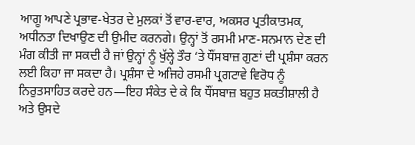ਆਗੂ ਆਪਣੇ ਪ੍ਰਭਾਵ-ਖੇਤਰ ਦੇ ਮੁਲਕਾਂ ਤੋਂ ਵਾਰ-ਵਾਰ, ਅਕਸਰ ਪ੍ਰਤੀਕਾਤਮਕ, ਅਧੀਨਤਾ ਦਿਖਾਉਣ ਦੀ ਉਮੀਦ ਕਰਨਗੇ। ਉਨ੍ਹਾਂ ਤੋਂ ਰਸਮੀ ਮਾਣ-ਸਨਮਾਨ ਦੇਣ ਦੀ ਮੰਗ ਕੀਤੀ ਜਾ ਸਕਦੀ ਹੈ ਜਾਂ ਉਨ੍ਹਾਂ ਨੂੰ ਖੁੱਲ੍ਹੇ ਤੌਰ ‘ਤੇ ਧੌਂਸਬਾਜ਼ ਗੁਣਾਂ ਦੀ ਪ੍ਰਸ਼ੰਸਾ ਕਰਨ ਲਈ ਕਿਹਾ ਜਾ ਸਕਦਾ ਹੈ। ਪ੍ਰਸ਼ੰਸਾ ਦੇ ਅਜਿਹੇ ਰਸਮੀ ਪ੍ਰਗਟਾਵੇ ਵਿਰੋਧ ਨੂੰ ਨਿਰੁਤਸਾਹਿਤ ਕਰਦੇ ਹਨ—ਇਹ ਸੰਕੇਤ ਦੇ ਕੇ ਕਿ ਧੌਂਸਬਾਜ਼ ਬਹੁਤ ਸ਼ਕਤੀਸ਼ਾਲੀ ਹੈ ਅਤੇ ਉਸਦੇ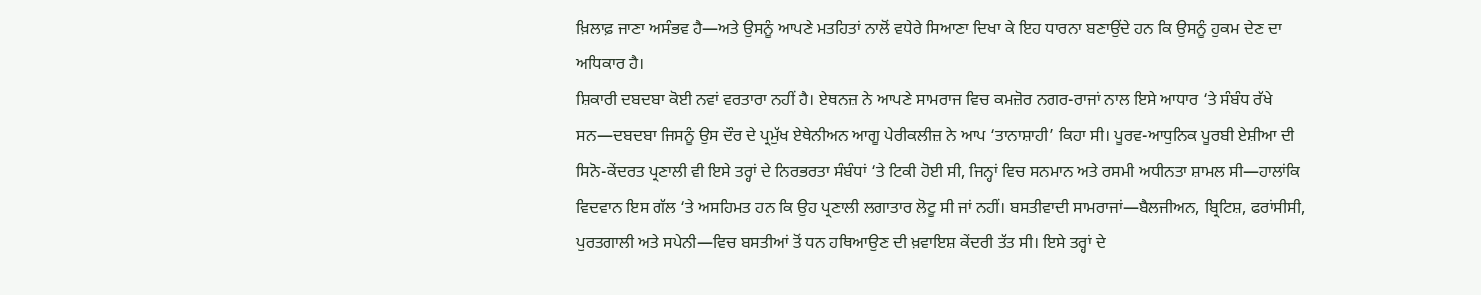ਖ਼ਿਲਾਫ਼ ਜਾਣਾ ਅਸੰਭਵ ਹੈ—ਅਤੇ ਉਸਨੂੰ ਆਪਣੇ ਮਤਹਿਤਾਂ ਨਾਲੋਂ ਵਧੇਰੇ ਸਿਆਣਾ ਦਿਖਾ ਕੇ ਇਹ ਧਾਰਨਾ ਬਣਾਉਂਦੇ ਹਨ ਕਿ ਉਸਨੂੰ ਹੁਕਮ ਦੇਣ ਦਾ ਅਧਿਕਾਰ ਹੈ।
ਸ਼ਿਕਾਰੀ ਦਬਦਬਾ ਕੋਈ ਨਵਾਂ ਵਰਤਾਰਾ ਨਹੀਂ ਹੈ। ਏਥਨਜ਼ ਨੇ ਆਪਣੇ ਸਾਮਰਾਜ ਵਿਚ ਕਮਜ਼ੋਰ ਨਗਰ-ਰਾਜਾਂ ਨਾਲ ਇਸੇ ਆਧਾਰ ‘ਤੇ ਸੰਬੰਧ ਰੱਖੇ ਸਨ—ਦਬਦਬਾ ਜਿਸਨੂੰ ਉਸ ਦੌਰ ਦੇ ਪ੍ਰਮੁੱਖ ਏਥੇਨੀਅਨ ਆਗੂ ਪੇਰੀਕਲੀਜ਼ ਨੇ ਆਪ ‘ਤਾਨਾਸ਼ਾਹੀ’ ਕਿਹਾ ਸੀ। ਪੂਰਵ-ਆਧੁਨਿਕ ਪੂਰਬੀ ਏਸ਼ੀਆ ਦੀ ਸਿਨੋ-ਕੇਂਦਰਤ ਪ੍ਰਣਾਲੀ ਵੀ ਇਸੇ ਤਰ੍ਹਾਂ ਦੇ ਨਿਰਭਰਤਾ ਸੰਬੰਧਾਂ ‘ਤੇ ਟਿਕੀ ਹੋਈ ਸੀ, ਜਿਨ੍ਹਾਂ ਵਿਚ ਸਨਮਾਨ ਅਤੇ ਰਸਮੀ ਅਧੀਨਤਾ ਸ਼ਾਮਲ ਸੀ—ਹਾਲਾਂਕਿ ਵਿਦਵਾਨ ਇਸ ਗੱਲ ‘ਤੇ ਅਸਹਿਮਤ ਹਨ ਕਿ ਉਹ ਪ੍ਰਣਾਲੀ ਲਗਾਤਾਰ ਲੋਟੂ ਸੀ ਜਾਂ ਨਹੀਂ। ਬਸਤੀਵਾਦੀ ਸਾਮਰਾਜਾਂ—ਬੈਲਜੀਅਨ, ਬ੍ਰਿਟਿਸ਼, ਫਰਾਂਸੀਸੀ, ਪੁਰਤਗਾਲੀ ਅਤੇ ਸਪੇਨੀ—ਵਿਚ ਬਸਤੀਆਂ ਤੋਂ ਧਨ ਹਥਿਆਉਣ ਦੀ ਖ਼ਵਾਇਸ਼ ਕੇਂਦਰੀ ਤੱਤ ਸੀ। ਇਸੇ ਤਰ੍ਹਾਂ ਦੇ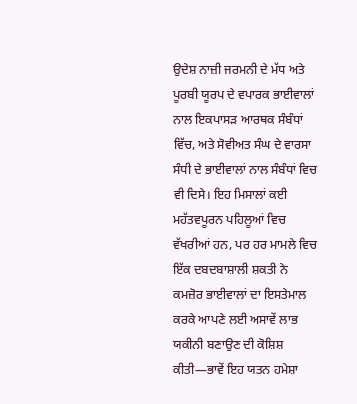ਉਦੇਸ਼ ਨਾਜ਼ੀ ਜਰਮਨੀ ਦੇ ਮੱਧ ਅਤੇ ਪੂਰਬੀ ਯੂਰਪ ਦੇ ਵਪਾਰਕ ਭਾਈਵਾਲਾਂ ਨਾਲ ਇਕਪਾਸੜ ਆਰਥਕ ਸੰਬੰਧਾਂ ਵਿੱਚ, ਅਤੇ ਸੋਵੀਅਤ ਸੰਘ ਦੇ ਵਾਰਸਾ ਸੰਧੀ ਦੇ ਭਾਈਵਾਲਾਂ ਨਾਲ ਸੰਬੰਧਾਂ ਵਿਚ ਵੀ ਦਿਸੇ। ਇਹ ਮਿਸਾਲਾਂ ਕਈ ਮਹੱਤਵਪੂਰਨ ਪਹਿਲੂਆਂ ਵਿਚ ਵੱਖਰੀਆਂ ਹਨ, ਪਰ ਹਰ ਮਾਮਲੇ ਵਿਚ ਇੱਕ ਦਬਦਬਾਸ਼ਾਲੀ ਸ਼ਕਤੀ ਨੇ ਕਮਜ਼ੋਰ ਭਾਈਵਾਲਾਂ ਦਾ ਇਸਤੇਮਾਲ ਕਰਕੇ ਆਪਣੇ ਲਈ ਅਸਾਵੇਂ ਲਾਭ ਯਕੀਨੀ ਬਣਾਉਣ ਦੀ ਕੋਸ਼ਿਸ਼ ਕੀਤੀ—ਭਾਵੇਂ ਇਹ ਯਤਨ ਹਮੇਸ਼ਾ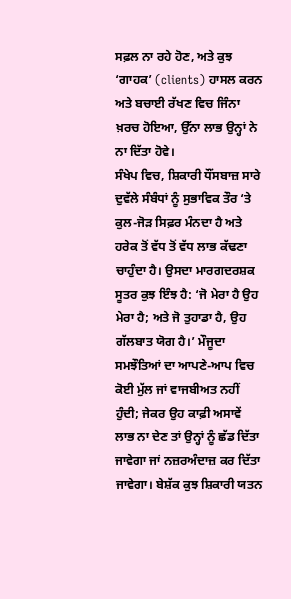ਸਫ਼ਲ ਨਾ ਰਹੇ ਹੋਣ, ਅਤੇ ਕੁਝ ‘ਗਾਹਕ’ (clients) ਹਾਸਲ ਕਰਨ ਅਤੇ ਬਚਾਈ ਰੱਖਣ ਵਿਚ ਜਿੰਨਾ ਖ਼ਰਚ ਹੋਇਆ, ਉੱਨਾ ਲਾਭ ਉਨ੍ਹਾਂ ਨੇ ਨਾ ਦਿੱਤਾ ਹੋਵੇ।
ਸੰਖੇਪ ਵਿਚ, ਸ਼ਿਕਾਰੀ ਧੌਂਸਬਾਜ਼ ਸਾਰੇ ਦੁਵੱਲੇ ਸੰਬੰਧਾਂ ਨੂੰ ਸੁਭਾਵਿਕ ਤੌਰ ‘ਤੇ ਕੁਲ-ਜੋੜ ਸਿਫ਼ਰ ਮੰਨਦਾ ਹੈ ਅਤੇ ਹਰੇਕ ਤੋਂ ਵੱਧ ਤੋਂ ਵੱਧ ਲਾਭ ਕੱਢਣਾ ਚਾਹੁੰਦਾ ਹੈ। ਉਸਦਾ ਮਾਰਗਦਰਸ਼ਕ ਸੂਤਰ ਕੁਝ ਇੰਝ ਹੈ: ‘ਜੋ ਮੇਰਾ ਹੈ ਉਹ ਮੇਰਾ ਹੈ; ਅਤੇ ਜੋ ਤੁਹਾਡਾ ਹੈ, ਉਹ ਗੱਲਬਾਤ ਯੋਗ ਹੈ।’ ਮੌਜੂਦਾ ਸਮਝੌਤਿਆਂ ਦਾ ਆਪਣੇ-ਆਪ ਵਿਚ ਕੋਈ ਮੁੱਲ ਜਾਂ ਵਾਜਬੀਅਤ ਨਹੀਂ ਹੁੰਦੀ; ਜੇਕਰ ਉਹ ਕਾਫ਼ੀ ਅਸਾਵੇਂ ਲਾਭ ਨਾ ਦੇਣ ਤਾਂ ਉਨ੍ਹਾਂ ਨੂੰ ਛੱਡ ਦਿੱਤਾ ਜਾਵੇਗਾ ਜਾਂ ਨਜ਼ਰਅੰਦਾਜ਼ ਕਰ ਦਿੱਤਾ ਜਾਵੇਗਾ। ਬੇਸ਼ੱਕ ਕੁਝ ਸ਼ਿਕਾਰੀ ਯਤਨ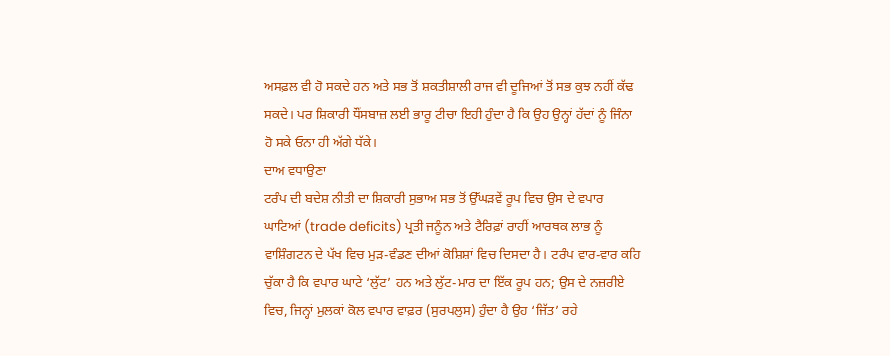ਅਸਫ਼ਲ ਵੀ ਹੋ ਸਕਦੇ ਹਨ ਅਤੇ ਸਭ ਤੋਂ ਸ਼ਕਤੀਸ਼ਾਲੀ ਰਾਜ ਵੀ ਦੂਜਿਆਂ ਤੋਂ ਸਭ ਕੁਝ ਨਹੀਂ ਕੱਢ ਸਕਦੇ। ਪਰ ਸ਼ਿਕਾਰੀ ਧੌਂਸਬਾਜ਼ ਲਈ ਭਾਰੂ ਟੀਚਾ ਇਹੀ ਹੁੰਦਾ ਹੈ ਕਿ ਉਹ ਉਨ੍ਹਾਂ ਹੱਦਾਂ ਨੂੰ ਜਿੰਨਾ ਹੋ ਸਕੇ ਓਨਾ ਹੀ ਅੱਗੇ ਧੱਕੇ।
ਦਾਅ ਵਧਾਉਣਾ
ਟਰੰਪ ਦੀ ਬਦੇਸ਼ ਨੀਤੀ ਦਾ ਸ਼ਿਕਾਰੀ ਸੁਭਾਅ ਸਭ ਤੋਂ ਉੱਘੜਵੇਂ ਰੂਪ ਵਿਚ ਉਸ ਦੇ ਵਪਾਰ ਘਾਟਿਆਂ (trade deficits) ਪ੍ਰਤੀ ਜਨੂੰਨ ਅਤੇ ਟੈਰਿਫ਼ਾਂ ਰਾਹੀਂ ਆਰਥਕ ਲਾਭ ਨੂੰ ਵਾਸ਼ਿੰਗਟਨ ਦੇ ਪੱਖ ਵਿਚ ਮੁੜ-ਵੰਡਣ ਦੀਆਂ ਕੋਸ਼ਿਸ਼ਾਂ ਵਿਚ ਦਿਸਦਾ ਹੈ। ਟਰੰਪ ਵਾਰ-ਵਾਰ ਕਹਿ ਚੁੱਕਾ ਹੈ ਕਿ ਵਪਾਰ ਘਾਟੇ ‘ਲੁੱਟ’ ਹਨ ਅਤੇ ਲੁੱਟ-ਮਾਰ ਦਾ ਇੱਕ ਰੂਪ ਹਨ; ਉਸ ਦੇ ਨਜ਼ਰੀਏ ਵਿਚ, ਜਿਨ੍ਹਾਂ ਮੁਲਕਾਂ ਕੋਲ ਵਪਾਰ ਵਾਫ਼ਰ (ਸੁਰਪਲੁਸ) ਹੁੰਦਾ ਹੈ ਉਹ ‘ਜਿੱਤ’ ਰਹੇ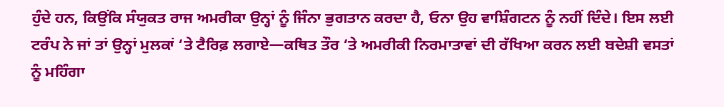ਹੁੰਦੇ ਹਨ, ਕਿਉਂਕਿ ਸੰਯੁਕਤ ਰਾਜ ਅਮਰੀਕਾ ਉਨ੍ਹਾਂ ਨੂੰ ਜਿੰਨਾ ਭੁਗਤਾਨ ਕਰਦਾ ਹੈ, ਓਨਾ ਉਹ ਵਾਸ਼ਿੰਗਟਨ ਨੂੰ ਨਹੀਂ ਦਿੰਦੇ। ਇਸ ਲਈ ਟਰੰਪ ਨੇ ਜਾਂ ਤਾਂ ਉਨ੍ਹਾਂ ਮੁਲਕਾਂ ‘ਤੇ ਟੈਰਿਫ਼ ਲਗਾਏ—ਕਥਿਤ ਤੌਰ ‘ਤੇ ਅਮਰੀਕੀ ਨਿਰਮਾਤਾਵਾਂ ਦੀ ਰੱਖਿਆ ਕਰਨ ਲਈ ਬਦੇਸ਼ੀ ਵਸਤਾਂ ਨੂੰ ਮਹਿੰਗਾ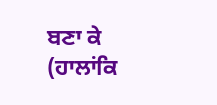ਬਣਾ ਕੇ (ਹਾਲਾਂਕਿ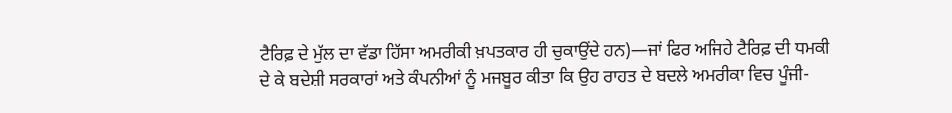ਟੈਰਿਫ਼ ਦੇ ਮੁੱਲ ਦਾ ਵੱਡਾ ਹਿੱਸਾ ਅਮਰੀਕੀ ਖ਼ਪਤਕਾਰ ਹੀ ਚੁਕਾਉਂਦੇ ਹਨ)—ਜਾਂ ਫਿਰ ਅਜਿਹੇ ਟੈਰਿਫ਼ ਦੀ ਧਮਕੀ ਦੇ ਕੇ ਬਦੇਸ਼ੀ ਸਰਕਾਰਾਂ ਅਤੇ ਕੰਪਨੀਆਂ ਨੂੰ ਮਜਬੂਰ ਕੀਤਾ ਕਿ ਉਹ ਰਾਹਤ ਦੇ ਬਦਲੇ ਅਮਰੀਕਾ ਵਿਚ ਪੂੰਜੀ-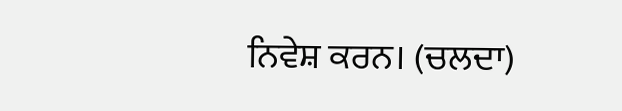ਨਿਵੇਸ਼ ਕਰਨ। (ਚਲਦਾ)